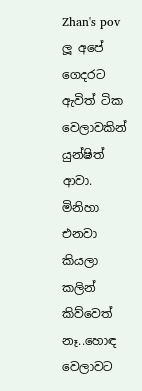Zhan's pov
ලූ අපේ ගෙදරට ඇවිත් ටික වෙලාවකින් යුන්ෂිත් ආවා. මිනිහා එනවා කියලා කලින් කිව්වෙත් නෑ..හොඳ වෙලාවට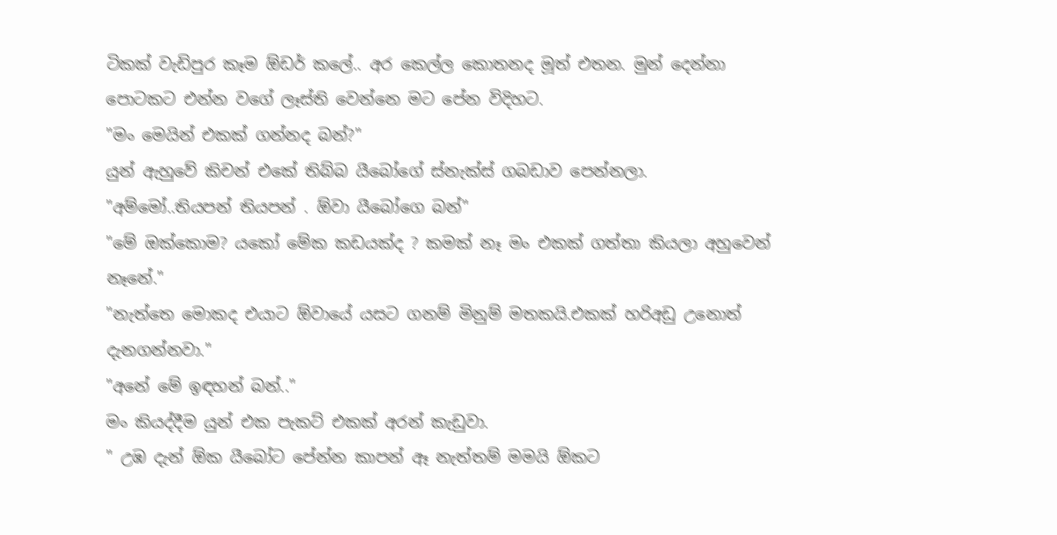ටිකක් වැඩිපුර කෑම ඕඩර් කලේ.. අර කෙල්ල කොතනද මූත් එතන. මුන් දෙන්නා පොටකට එන්න වගේ ලෑස්ති වෙන්නෙ මට පේන විදිහට.
"මං මෙයින් එකක් ගන්නද බන්?"
යුන් ඇහුවේ කිචන් එකේ තිබ්බ යීබෝගේ ස්නැක්ස් ගබඩාව පෙන්නලා.
"අම්මෝ..තියපන් තියපන් . ඕවා යීබෝගෙ බන්"
"මේ ඔක්කොම? යකෝ මේක කඩයක්ද ? කමක් නෑ මං එකක් ගත්තා කියලා අහුවෙන් නෑනේ."
"නැත්තෙ මොකද එයාට ඕවායේ යසට ගනම් මිනුම් මතකයි.එකක් හරිඅඩු උනොත් දැනගන්නවා."
"අනේ මේ ඉඳහන් බන්.."
මං කියද්දීම යුන් එක පැකට් එකක් අරන් කැඩුවා.
" උඹ දැන් ඕක යීබෝට පේන්න කාපන් ඈ නැත්තම් මමයි ඕකට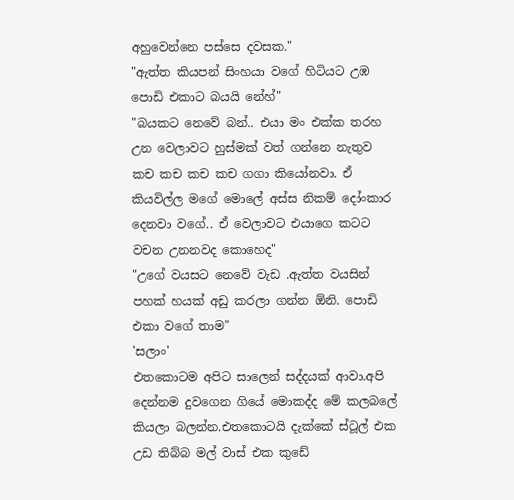අහුවෙන්නෙ පස්සෙ දවසක."
"ඇත්ත කියපන් සිංහයා වගේ හිටියට උඹ පොඩි එකාට බයයි නේහ්"
"බයකට නෙවේ බන්.. එයා මං එක්ක තරහ උන වෙලාවට හුස්මක් වත් ගන්නෙ නැතුව කච කච කච කච ගගා කියෝනවා. ඒ කියවිල්ල මගේ මොලේ අස්ස නිකම් දෝංකාර දෙනවා වගේ.. ඒ වෙලාවට එයාගෙ කටට වචන උනනවද කොහෙද"
"උගේ වයසට නෙවේ වැඩ .ඇත්ත වයසින් පහක් හයක් අඩු කරලා ගන්න ඕනි. පොඩි එකා වගේ තාම"
'සලාං'
එතකොටම අපිට සාලෙන් සද්දයක් ආවා.අපි දෙන්නම දුවගෙන ගියේ මොකද්ද මේ කලබලේ කියලා බලන්න.එතකොටයි දැක්කේ ස්ටූල් එක උඩ තිබ්බ මල් වාස් එක කුඩේ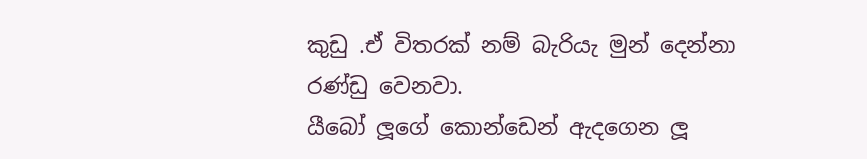කුඩු .ඒ විතරක් නම් බැරියැ මුන් දෙන්නා රණ්ඩු වෙනවා.
යීබෝ ලූගේ කොන්ඩෙන් ඇදගෙන ලූ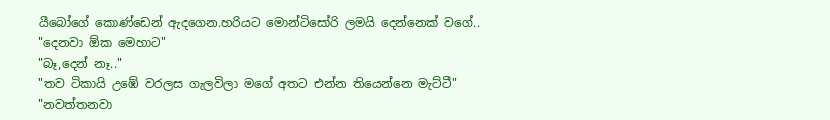යීබෝගේ කොණ්ඩෙන් ඇදගෙන.හරියට මොන්ටිසෝරි ලමයි දෙන්නෙක් වගේ..
"දෙනවා ඕක මෙහාට"
"බෑ,දෙන් නෑ.."
"තව ටිකායි උඹේ වරලස ගැලවිලා මගේ අතට එන්න තියෙන්නෙ මැට්ටී"
"නවත්තනවා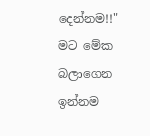දෙන්නම!!"
මට මේක බලාගෙන ඉන්නම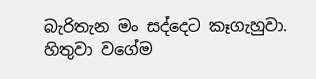බැරිතැන මං සද්දෙට කෑගැහුවා. හිතුවා වගේම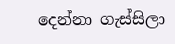දෙන්නා ගැස්සිලා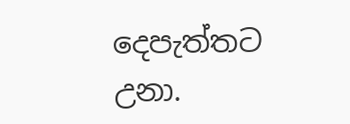දෙපැත්තට උනා.